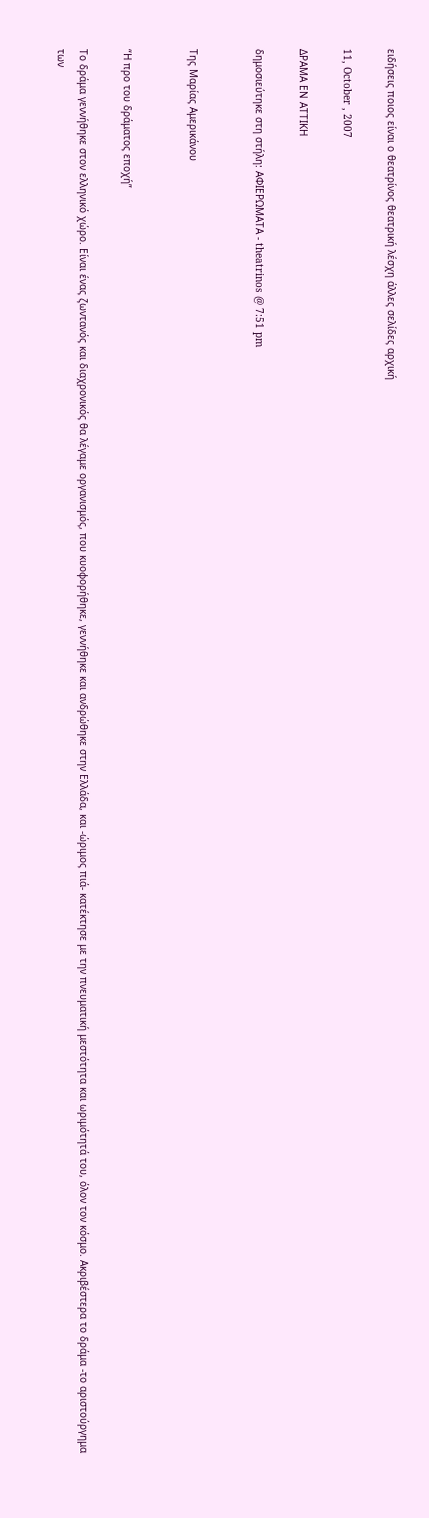ειδήσεις ποιος είναι ο θεατρίνος θεατρική λέσχη άλλες σελίδες αρχική

11, October , 2007

ΔΡΑΜΑ ΕΝ ΑΤΤΙΚΗ

δημοσιεύτηκε στη στήλη: ΑΦΙΕΡΩΜΑΤΑ - theatrinos @ 7:51 pm


Της Μαρίας Αμερικάνου


“Η προ του δράματος εποχή”

Το δράμα γεννήθηκε στον ελληνικό χώρο. Είναι ένας ζωντανός και διαχρονικός θα λέγαμε οργανισμός, που κυοφορήθηκε, γεννήθηκε και ανδρώθηκε στην Ελλάδα, και -ώριμος πιά- κατέκτησε με την πνευματική μεστότητα και ωριμότητά του, όλον τον κόσμο. Ακριβέστερα το δράμα -το αριστούργημα των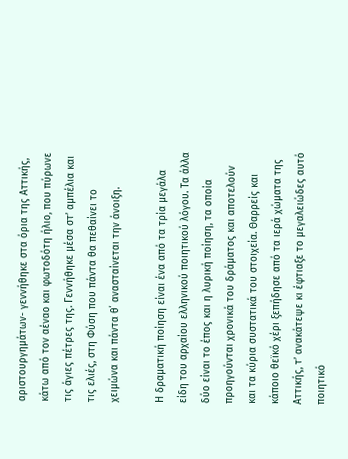αριστουργημάτων- γεννήθηκε στα όρια της Αττικής, κάτω από τον αέναο και φωτοδότη ήλιο, που πύρωνε τις άγιες πέτρες της. Γεννήθηκε μέσα στ’ αμπέλια και τις ελιές, στη Φύση που πάντα θα πεθαίνει το χειμώνα και πάντα θ΄ ανασταίνεται την άνοιξη.

Η δραματική ποίηση είναι ένα από τα τρία μεγάλα είδη του αρχαίου ελληνικού ποιητικού λόγου. Τα άλλα δύο είναι το έπος και η λυρική ποίηση, τα οποία προηγούνται χρονικά του δράματος και αποτελούν και τα κύρια συστατικά του στοιχεία. Θαρρείς και κάποιο θεϊκό χέρι ξεπήδησε από τα ιερά χώματα της Αττικής, τ’ ανακάτεψε κι έφτιαξε το μεγαλειώδες αυτό ποιητικό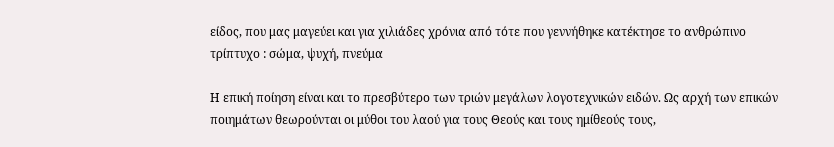είδος, που μας μαγεύει και για χιλιάδες χρόνια από τότε που γεννήθηκε κατέκτησε το ανθρώπινο τρίπτυχο : σώμα, ψυχή, πνεύμα

Η επική ποίηση είναι και το πρεσβύτερο των τριών μεγάλων λογοτεχνικών ειδών. Ως αρχή των επικών ποιημάτων θεωρούνται οι μύθοι του λαού για τους Θεούς και τους ημίθεούς τους,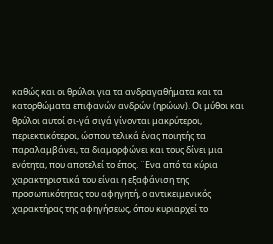καθώς και οι θρύλοι για τα ανδραγαθήματα και τα κατορθώματα επιφανών ανδρών (ηρώων). Οι μύθοι και θρύλοι αυτοί σι-γά σιγά γίνονται μακρύτεροι, περιεκτικότεροι, ώσπου τελικά ένας ποιητής τα παραλαμβάνει, τα διαμορφώνει και τους δίνει μια ενότητα, που αποτελεί το έπος. ¨Ενα από τα κύρια χαρακτηριστικά του είναι η εξαφάνιση της προσωπικότητας του αφηγητή, ο αντικειμενικός χαρακτήρας της αφηγήσεως, όπου κυριαρχεί το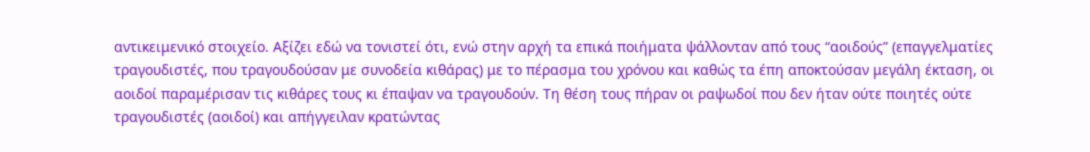αντικειμενικό στοιχείο. Αξίζει εδώ να τονιστεί ότι, ενώ στην αρχή τα επικά ποιήματα ψάλλονταν από τους “αοιδούς” (επαγγελματίες τραγουδιστές, που τραγουδούσαν με συνοδεία κιθάρας) με το πέρασμα του χρόνου και καθώς τα έπη αποκτούσαν μεγάλη έκταση, οι αοιδοί παραμέρισαν τις κιθάρες τους κι έπαψαν να τραγουδούν. Τη θέση τους πήραν οι ραψωδοί που δεν ήταν ούτε ποιητές ούτε τραγουδιστές (αοιδοί) και απήγγειλαν κρατώντας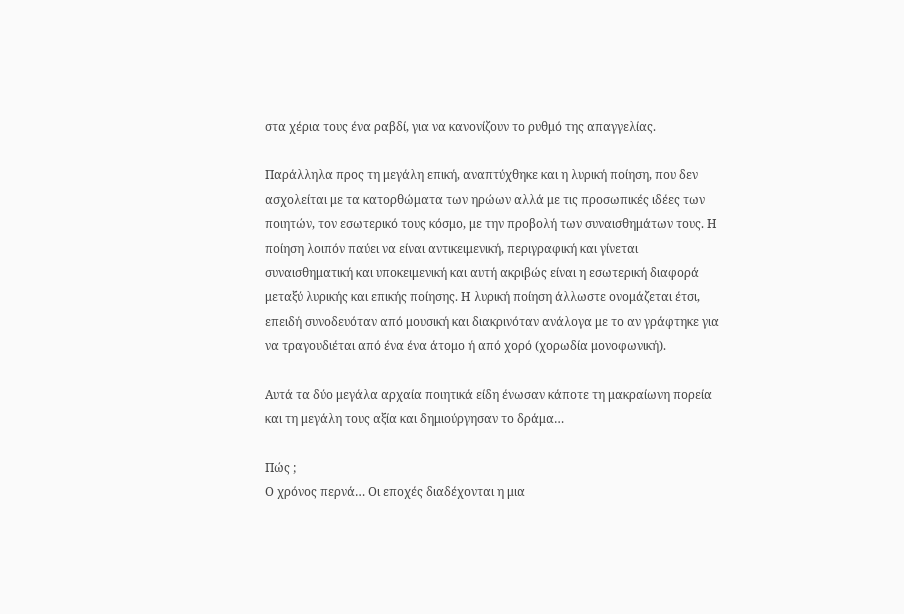στα χέρια τους ένα ραβδί, για να κανονίζουν το ρυθμό της απαγγελίας.

Παράλληλα προς τη μεγάλη επική, αναπτύχθηκε και η λυρική ποίηση, που δεν ασχολείται με τα κατορθώματα των ηρώων αλλά με τις προσωπικές ιδέες των ποιητών, τον εσωτερικό τους κόσμο, με την προβολή των συναισθημάτων τους. Η ποίηση λοιπόν παύει να είναι αντικειμενική, περιγραφική και γίνεται συναισθηματική και υποκειμενική και αυτή ακριβώς είναι η εσωτερική διαφορά μεταξύ λυρικής και επικής ποίησης. Η λυρική ποίηση άλλωστε ονομάζεται έτσι, επειδή συνοδευόταν από μουσική και διακρινόταν ανάλογα με το αν γράφτηκε για να τραγουδιέται από ένα ένα άτομο ή από χορό (χορωδία μονοφωνική).

Αυτά τα δύο μεγάλα αρχαία ποιητικά είδη ένωσαν κάποτε τη μακραίωνη πορεία και τη μεγάλη τους αξία και δημιούργησαν το δράμα…

Πώς ;
Ο χρόνος περνά… Οι εποχές διαδέχονται η μια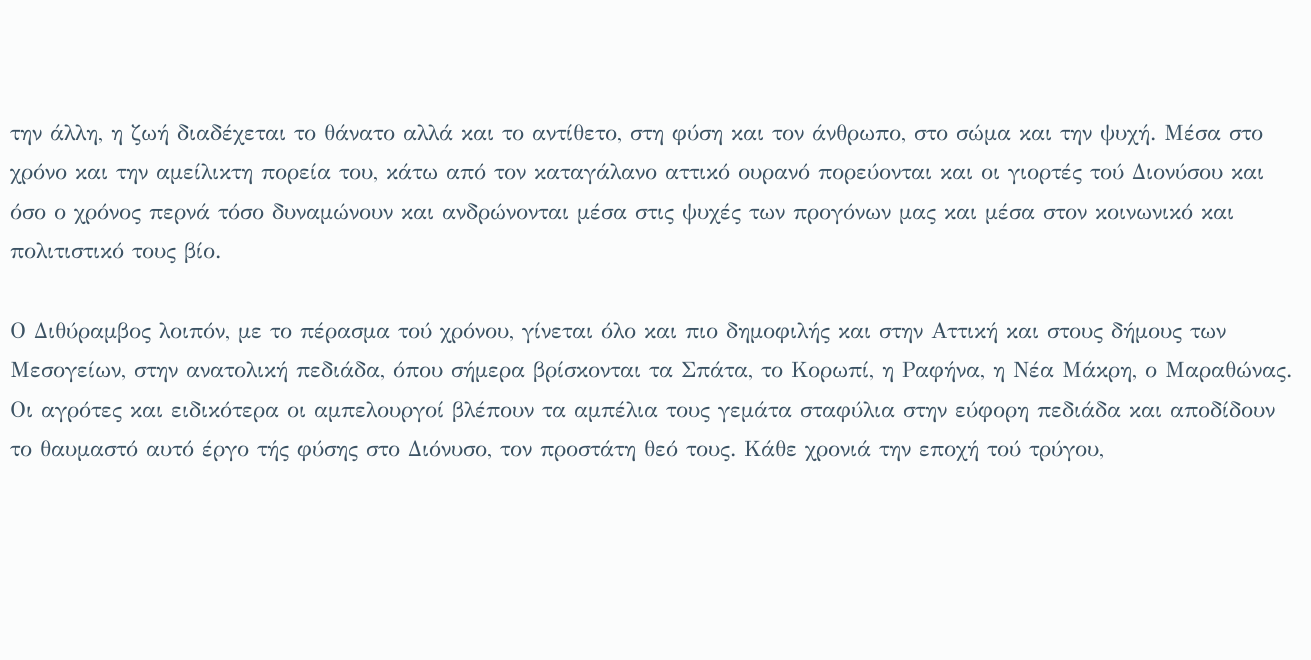την άλλη, η ζωή διαδέχεται το θάνατο αλλά και το αντίθετο, στη φύση και τον άνθρωπο, στο σώμα και την ψυχή. Μέσα στο χρόνο και την αμείλικτη πορεία του, κάτω από τον καταγάλανο αττικό ουρανό πορεύονται και οι γιορτές τού Διονύσου και όσο ο χρόνος περνά τόσο δυναμώνουν και ανδρώνονται μέσα στις ψυχές των προγόνων μας και μέσα στον κοινωνικό και πολιτιστικό τους βίο.

Ο Διθύραμβος λοιπόν, με το πέρασμα τού χρόνου, γίνεται όλο και πιο δημοφιλής και στην Αττική και στους δήμους των Μεσογείων, στην ανατολική πεδιάδα, όπου σήμερα βρίσκονται τα Σπάτα, το Κορωπί, η Ραφήνα, η Νέα Μάκρη, ο Μαραθώνας. Οι αγρότες και ειδικότερα οι αμπελουργοί βλέπουν τα αμπέλια τους γεμάτα σταφύλια στην εύφορη πεδιάδα και αποδίδουν το θαυμαστό αυτό έργο τής φύσης στο Διόνυσο, τον προστάτη θεό τους. Κάθε χρονιά την εποχή τού τρύγου,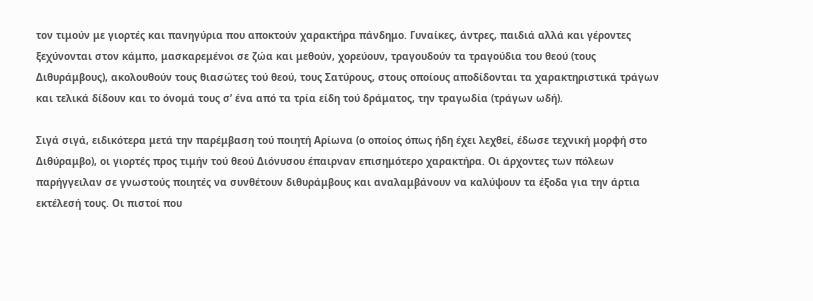τον τιμούν με γιορτές και πανηγύρια που αποκτούν χαρακτήρα πάνδημο. Γυναίκες, άντρες, παιδιά αλλά και γέροντες ξεχύνονται στον κάμπο, μασκαρεμένοι σε ζώα και μεθούν, χορεύουν, τραγουδούν τα τραγούδια του θεού (τους Διθυράμβους), ακολουθούν τους θιασώτες τού θεού, τους Σατύρους, στους οποίους αποδίδονται τα χαρακτηριστικά τράγων και τελικά δίδουν και το όνομά τους σ’ ένα από τα τρία είδη τού δράματος, την τραγωδία (τράγων ωδή).

Σιγά σιγά, ειδικότερα μετά την παρέμβαση τού ποιητή Αρίωνα (ο οποίος όπως ήδη έχει λεχθεί, έδωσε τεχνική μορφή στο Διθύραμβο), οι γιορτές προς τιμήν τού θεού Διόνυσου έπαιρναν επισημότερο χαρακτήρα. Οι άρχοντες των πόλεων παρήγγειλαν σε γνωστούς ποιητές να συνθέτουν διθυράμβους και αναλαμβάνουν να καλύψουν τα έξοδα για την άρτια εκτέλεσή τους. Οι πιστοί που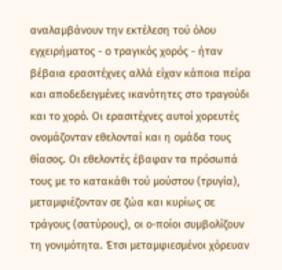αναλαμβάνουν την εκτέλεση τού όλου εγχειρήματος - ο τραγικός χορός - ήταν βέβαια ερασιτέχνες αλλά είχαν κάποια πείρα και αποδεδειγμένες ικανότητες στο τραγούδι και το χορό. Οι ερασιτέχνες αυτοί χορευτές ονομάζονταν εθελονταί και η ομάδα τους θίασος. Οι εθελοντές έβαφαν τα πρόσωπά τους με το κατακάθι τού μούστου (τρυγία), μεταμφιέζονταν σε ζώα και κυρίως σε τράγους (σατύρους), οι ο-ποίοι συμβολίζουν τη γονιμότητα. Έτσι μεταμφιεσμένοι χόρευαν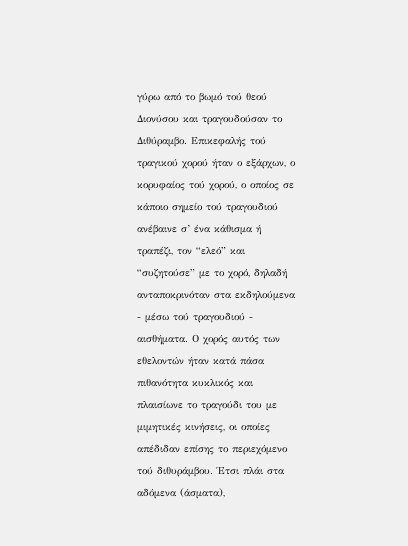γύρω από το βωμό τού θεού Διονύσου και τραγουδούσαν το Διθύραμβο. Επικεφαλής τού τραγικού χορού ήταν ο εξάρχων, ο κορυφαίος τού χορού, ο οποίος σε κάποιο σημείο τού τραγουδιού ανέβαινε σ’ ένα κάθισμα ή τραπέζι, τον “ελεό” και “συζητούσε” με το χορό, δηλαδή ανταποκρινόταν στα εκδηλούμενα - μέσω τού τραγουδιού - αισθήματα. Ο χορός αυτός των εθελοντών ήταν κατά πάσα πιθανότητα κυκλικός και πλαισίωνε το τραγούδι του με μιμητικές κινήσεις, οι οποίες απέδιδαν επίσης το περιεχόμενο τού διθυράμβου. Έτσι πλάι στα αδόμενα (άσματα),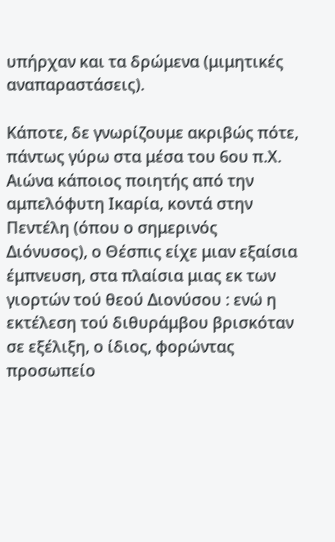υπήρχαν και τα δρώμενα (μιμητικές αναπαραστάσεις).

Κάποτε, δε γνωρίζουμε ακριβώς πότε, πάντως γύρω στα μέσα του 6ου π.Χ. Αιώνα κάποιος ποιητής από την αμπελόφυτη Ικαρία, κοντά στην Πεντέλη (όπου ο σημερινός Διόνυσος), ο Θέσπις είχε μιαν εξαίσια έμπνευση, στα πλαίσια μιας εκ των γιορτών τού θεού Διονύσου : ενώ η εκτέλεση τού διθυράμβου βρισκόταν σε εξέλιξη, ο ίδιος, φορώντας προσωπείο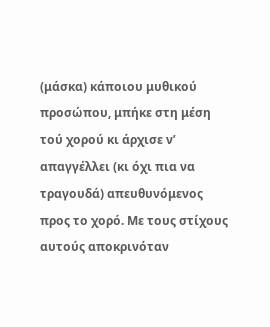(μάσκα) κάποιου μυθικού προσώπου, μπήκε στη μέση τού χορού κι άρχισε ν’ απαγγέλλει (κι όχι πια να τραγουδά) απευθυνόμενος προς το χορό. Με τους στίχους αυτούς αποκρινόταν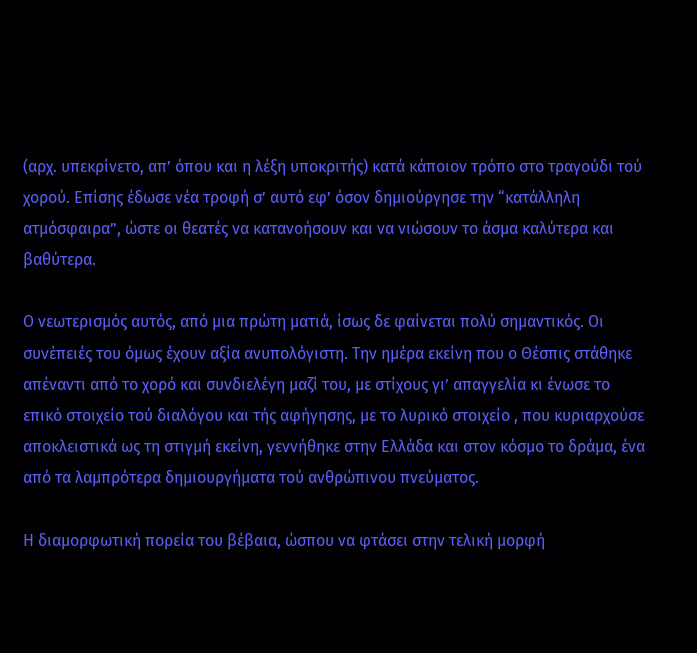(αρχ. υπεκρίνετο, απ’ όπου και η λέξη υποκριτής) κατά κάποιον τρόπο στο τραγούδι τού χορού. Επίσης έδωσε νέα τροφή σ’ αυτό εφ’ όσον δημιούργησε την “κατάλληλη ατμόσφαιρα”, ώστε οι θεατές να κατανοήσουν και να νιώσουν το άσμα καλύτερα και βαθύτερα.

Ο νεωτερισμός αυτός, από μια πρώτη ματιά, ίσως δε φαίνεται πολύ σημαντικός. Οι συνέπειές του όμως έχουν αξία ανυπολόγιστη. Την ημέρα εκείνη που ο Θέσπις στάθηκε απέναντι από το χορό και συνδιελέγη μαζί του, με στίχους γι’ απαγγελία κι ένωσε το επικό στοιχείο τού διαλόγου και τής αφήγησης, με το λυρικό στοιχείο , που κυριαρχούσε αποκλειστικά ως τη στιγμή εκείνη, γεννήθηκε στην Ελλάδα και στον κόσμο το δράμα, ένα από τα λαμπρότερα δημιουργήματα τού ανθρώπινου πνεύματος.

Η διαμορφωτική πορεία του βέβαια, ώσπου να φτάσει στην τελική μορφή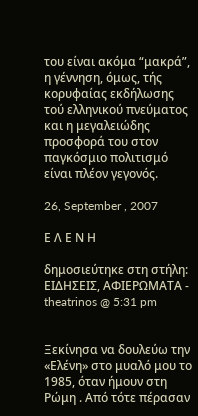του είναι ακόμα “μακρά”, η γέννηση, όμως, τής κορυφαίας εκδήλωσης τού ελληνικού πνεύματος και η μεγαλειώδης προσφορά του στον παγκόσμιο πολιτισμό είναι πλέον γεγονός.

26, September , 2007

Ε Λ Ε Ν Η

δημοσιεύτηκε στη στήλη: ΕΙΔΗΣΕΙΣ, ΑΦΙΕΡΩΜΑΤΑ - theatrinos @ 5:31 pm


Ξεκίνησα να δουλεύω την «Ελένη» στο μυαλό μου το 1985, όταν ήμουν στη Ρώμη . Από τότε πέρασαν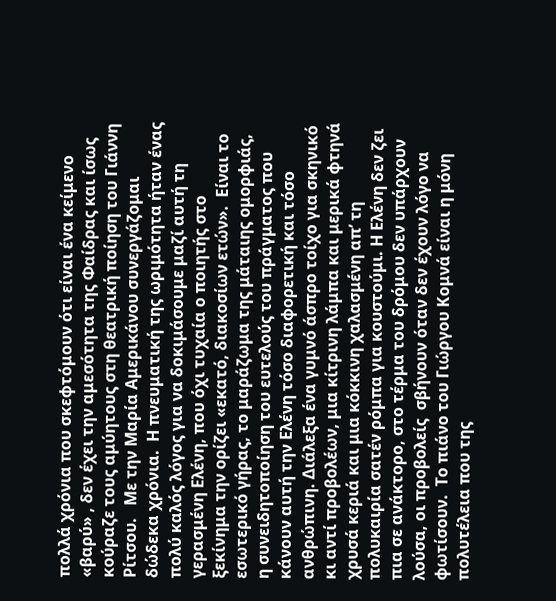πολλά χρόνια που σκεφτόμουν ότι είναι ένα κείμενο «βαρύ» , δεν έχει την αμεσότητα της Φαίδρας και ίσως κούραζε τους αμύητους στη θεατρική ποίηση του Γιάννη Ρίτσου.   Με την Μαρία Αμερικάνου συνεργάζομαι δώδεκα χρόνια.  Η πνευματική της ωριμότητα ήταν ένας πολύ καλός λόγος για να δοκιμάσουμε μαζί αυτή τη γερασμένη Ελένη, που όχι τυχαία ο ποιητής στο ξεκίνημα την ορίζει «εκατό, διακοσίων ετών».  Είναι το εσωτερικό γήρας, το μαράζωμα της μάταιης ομορφιάς, η συνειδητοποίηση του ευτελούς του πράγματος που κάνουν αυτή την Ελένη τόσο διαφορετική και τόσο ανθρώπινη. Διάλεξα ένα γυμνό άσπρο τοίχο για σκηνικό κι αντί προβολέων, μια κίτρινη λάμπα και μερικά φτηνά χρυσά κεριά και μια κόκκινη χαλασμένη απ’ τη πολυκαιρία σατέν ρόμπα για κουστούμι. Η Ελένη δεν ζει πια σε ανάκτορο, στο τέρμα του δρόμου δεν υπάρχουν λούσα, οι προβολείς  σβήνουν όταν δεν έχουν λόγο να φωτίσουν.  Το πιάνο του Γιώργου Κομνά είναι η μόνη πολυτέλεια που της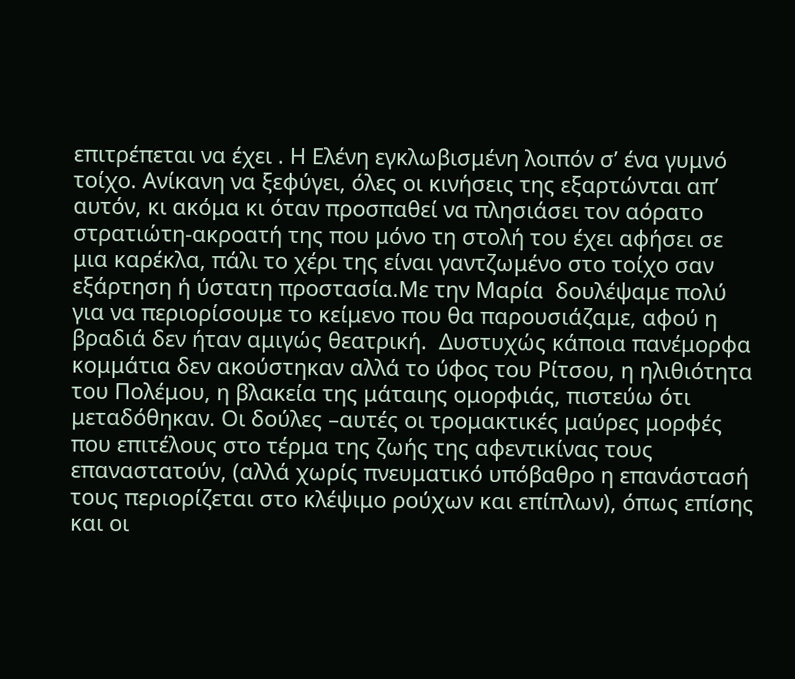επιτρέπεται να έχει . Η Ελένη εγκλωβισμένη λοιπόν σ’ ένα γυμνό τοίχο. Ανίκανη να ξεφύγει, όλες οι κινήσεις της εξαρτώνται απ’ αυτόν, κι ακόμα κι όταν προσπαθεί να πλησιάσει τον αόρατο στρατιώτη-ακροατή της που μόνο τη στολή του έχει αφήσει σε μια καρέκλα, πάλι το χέρι της είναι γαντζωμένο στο τοίχο σαν εξάρτηση ή ύστατη προστασία.Με την Μαρία  δουλέψαμε πολύ για να περιορίσουμε το κείμενο που θα παρουσιάζαμε, αφού η βραδιά δεν ήταν αμιγώς θεατρική.  Δυστυχώς κάποια πανέμορφα κομμάτια δεν ακούστηκαν αλλά το ύφος του Ρίτσου, η ηλιθιότητα του Πολέμου, η βλακεία της μάταιης ομορφιάς, πιστεύω ότι μεταδόθηκαν. Οι δούλες –αυτές οι τρομακτικές μαύρες μορφές που επιτέλους στο τέρμα της ζωής της αφεντικίνας τους επαναστατούν, (αλλά χωρίς πνευματικό υπόβαθρο η επανάστασή τους περιορίζεται στο κλέψιμο ρούχων και επίπλων), όπως επίσης και οι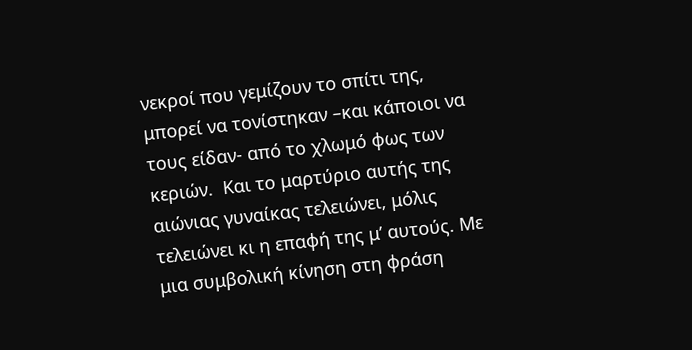νεκροί που γεμίζουν το σπίτι της, μπορεί να τονίστηκαν –και κάποιοι να τους είδαν- από το χλωμό φως των κεριών.  Και το μαρτύριο αυτής της αιώνιας γυναίκας τελειώνει, μόλις τελειώνει κι η επαφή της μ’ αυτούς. Με μια συμβολική κίνηση στη φράση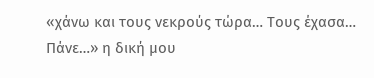«χάνω και τους νεκρούς τώρα… Τους έχασα… Πάνε…» η δική μου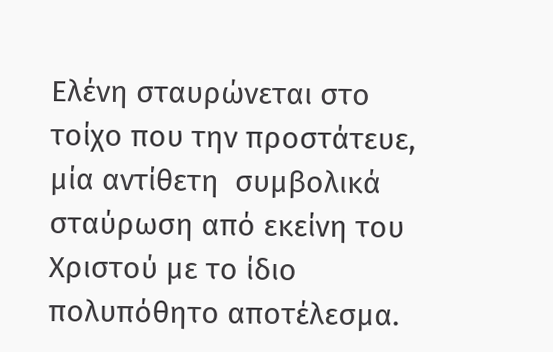Ελένη σταυρώνεται στο τοίχο που την προστάτευε, μία αντίθετη  συμβολικά σταύρωση από εκείνη του Χριστού με το ίδιο πολυπόθητο αποτέλεσμα.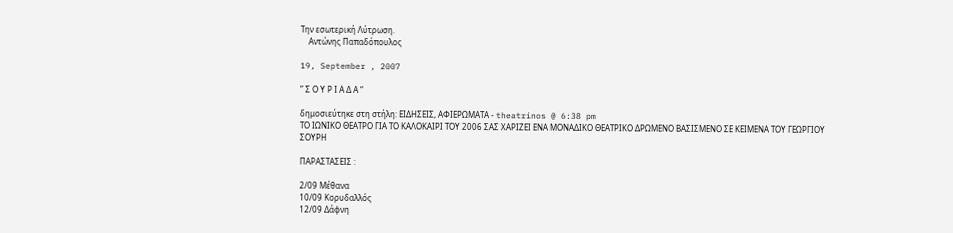Την εσωτερική Λύτρωση.
    Αντώνης Παπαδόπουλος

19, September , 2007

” Σ Ο Υ Ρ Ι Α Δ Α “

δημοσιεύτηκε στη στήλη: ΕΙΔΗΣΕΙΣ, ΑΦΙΕΡΩΜΑΤΑ - theatrinos @ 6:38 pm
ΤΟ ΙΩΝΙΚΟ ΘΕΑΤΡΟ ΓΙΑ ΤΟ ΚΑΛΟΚΑΙΡΙ ΤΟΥ 2006 ΣΑΣ ΧΑΡΙΖΕΙ ΕΝΑ ΜΟΝΑΔΙΚΟ ΘΕΑΤΡΙΚΟ ΔΡΩΜΕΝΟ ΒΑΣΙΣΜΕΝΟ ΣΕ ΚΕΙΜΕΝΑ ΤΟΥ ΓΕΩΡΓΙΟΥ ΣΟΥΡΗ

ΠΑΡΑΣΤΑΣΕΙΣ :

2/09 Μέθανα
10/09 Κορυδαλλός
12/09 Δάφνη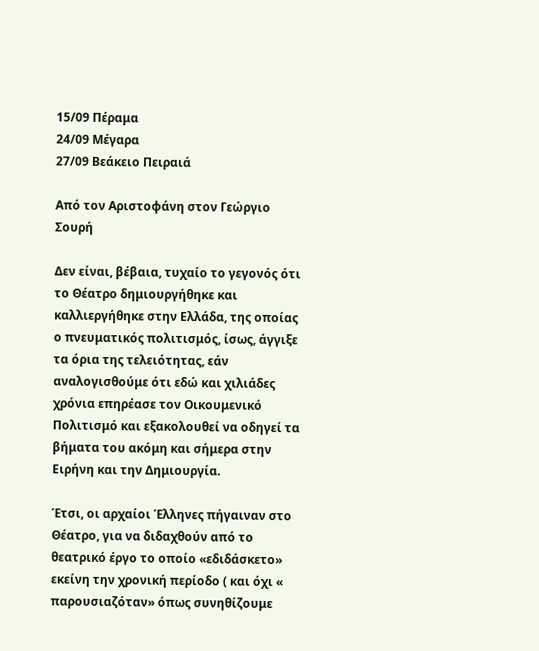15/09 Πέραμα
24/09 Μέγαρα
27/09 Βεάκειο Πειραιά

Από τον Αριστοφάνη στον Γεώργιο Σουρή

Δεν είναι, βέβαια, τυχαίο το γεγονός ότι το Θέατρο δημιουργήθηκε και καλλιεργήθηκε στην Ελλάδα, της οποίας ο πνευματικός πολιτισμός, ίσως, άγγιξε τα όρια της τελειότητας, εάν αναλογισθούμε ότι εδώ και χιλιάδες χρόνια επηρέασε τον Οικουμενικό Πολιτισμό και εξακολουθεί να οδηγεί τα βήματα του ακόμη και σήμερα στην Ειρήνη και την Δημιουργία.

Έτσι, οι αρχαίοι Έλληνες πήγαιναν στο Θέατρο, για να διδαχθούν από το θεατρικό έργο το οποίο «εδιδάσκετο» εκείνη την χρονική περίοδο ( και όχι « παρουσιαζόταν» όπως συνηθίζουμε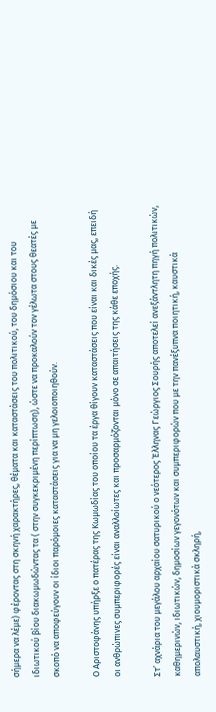σήμερα να λέμε) φέροντας στη σκηνή χαρακτήρες, θέματα και καταστάσεις του πολιτικού, του δημόσιου και του ιδιωτικού βίου διακωμωδώντας τα ( στην συγκεκριμένη περίπτωση), ώστε να προκαλούν τον γέλωτα στους θεατές με σκοπό να αποφεύγουν οι ίδιοι παρόμοιες καταστάσεις για να μη γελοιοποιηθούν.

Ο Αριστοφάνης υπήρξε ο πατέρας της Κωμωδίας του οποίου τα έργα θίγουν καταστάσεις που είναι και δικές μας, επειδή οι ανθρώπινες συμπεριφορές είναι αναλλοίωτες και προσαρμόζονται μόνο σε απαιτήσεις της κάθε εποχής.

Στ’ αχνάρια του μεγάλου αρχαίου σατυρικού ο νεότερος Έλληνας Γεώργιος Σουρής αποτελεί ανεξάντλητη πηγή πολιτικών, καθημερινών, ιδιωτικών, δημοσίων γεγονότων και συμπεριφορών που με την πανέξυπνα ποιητική, καυστικά απολαυστική, χιουμοριστικά σκληρή,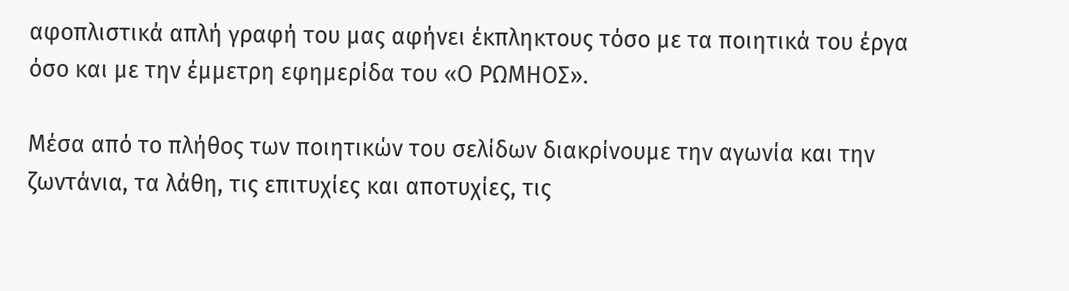αφοπλιστικά απλή γραφή του μας αφήνει έκπληκτους τόσο με τα ποιητικά του έργα όσο και με την έμμετρη εφημερίδα του «Ο ΡΩΜΗΟΣ».

Μέσα από το πλήθος των ποιητικών του σελίδων διακρίνουμε την αγωνία και την ζωντάνια, τα λάθη, τις επιτυχίες και αποτυχίες, τις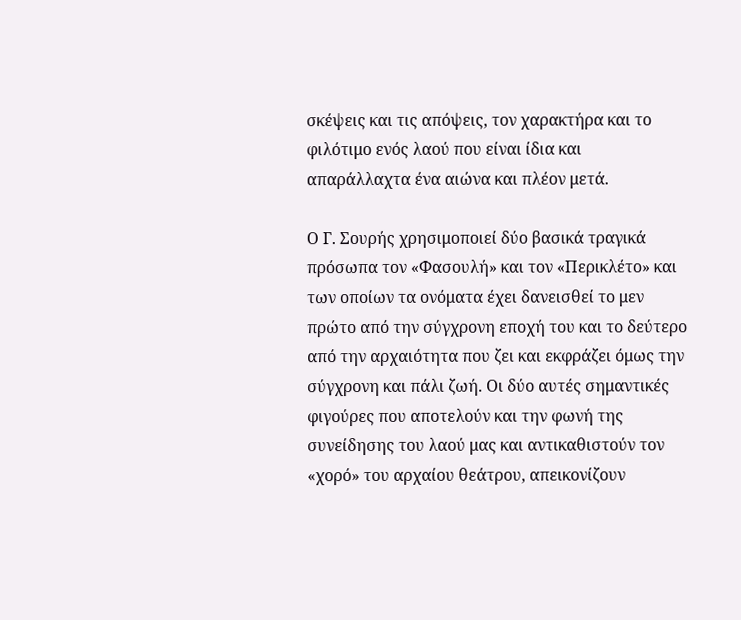σκέψεις και τις απόψεις, τον χαρακτήρα και το φιλότιμο ενός λαού που είναι ίδια και απαράλλαχτα ένα αιώνα και πλέον μετά.

Ο Γ. Σουρής χρησιμοποιεί δύο βασικά τραγικά πρόσωπα τον «Φασουλή» και τον «Περικλέτο» και των οποίων τα ονόματα έχει δανεισθεί το μεν πρώτο από την σύγχρονη εποχή του και το δεύτερο από την αρχαιότητα που ζει και εκφράζει όμως την σύγχρονη και πάλι ζωή. Οι δύο αυτές σημαντικές φιγούρες που αποτελούν και την φωνή της συνείδησης του λαού μας και αντικαθιστούν τον «χορό» του αρχαίου θεάτρου, απεικονίζουν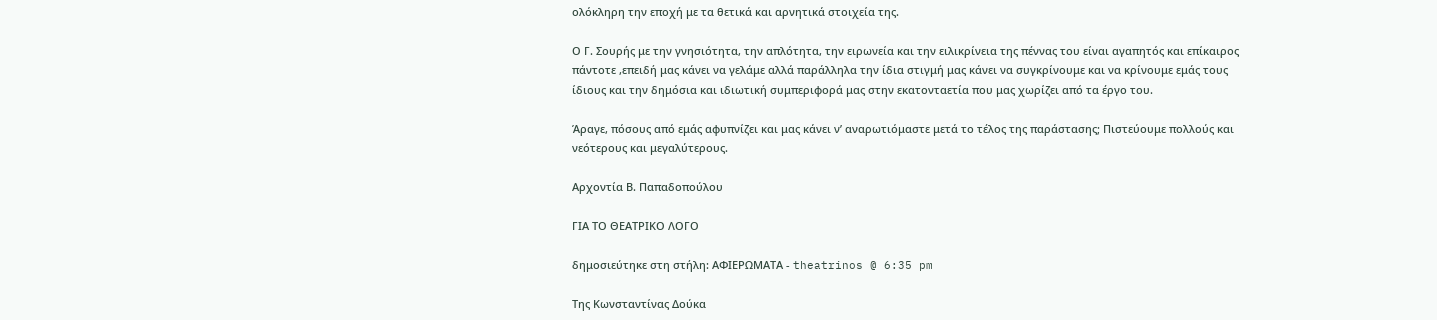ολόκληρη την εποχή με τα θετικά και αρνητικά στοιχεία της.

Ο Γ. Σουρής με την γνησιότητα, την απλότητα, την ειρωνεία και την ειλικρίνεια της πέννας του είναι αγαπητός και επίκαιρος πάντοτε ,επειδή μας κάνει να γελάμε αλλά παράλληλα την ίδια στιγμή μας κάνει να συγκρίνουμε και να κρίνουμε εμάς τους ίδιους και την δημόσια και ιδιωτική συμπεριφορά μας στην εκατονταετία που μας χωρίζει από τα έργο του.

Άραγε, πόσους από εμάς αφυπνίζει και μας κάνει ν’ αναρωτιόμαστε μετά το τέλος της παράστασης; Πιστεύουμε πολλούς και νεότερους και μεγαλύτερους.

Αρχοντία Β. Παπαδοπούλου

ΓΙΑ ΤΟ ΘΕΑΤΡΙΚΟ ΛΟΓΟ

δημοσιεύτηκε στη στήλη: ΑΦΙΕΡΩΜΑΤΑ - theatrinos @ 6:35 pm

Της Κωνσταντίνας Δούκα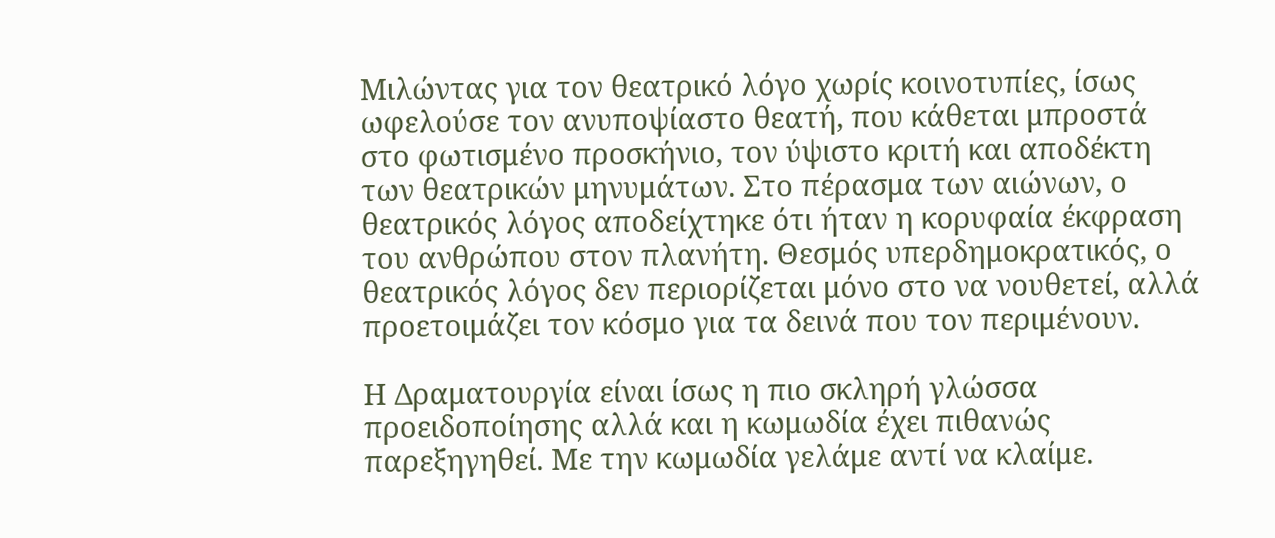Μιλώντας για τον θεατρικό λόγο χωρίς κοινοτυπίες, ίσως ωφελούσε τον ανυποψίαστο θεατή, που κάθεται μπροστά στο φωτισμένο προσκήνιο, τον ύψιστο κριτή και αποδέκτη των θεατρικών μηνυμάτων. Στο πέρασμα των αιώνων, ο θεατρικός λόγος αποδείχτηκε ότι ήταν η κορυφαία έκφραση του ανθρώπου στον πλανήτη. Θεσμός υπερδημοκρατικός, ο θεατρικός λόγος δεν περιορίζεται μόνο στο να νουθετεί, αλλά προετοιμάζει τον κόσμο για τα δεινά που τον περιμένουν.

Η Δραματουργία είναι ίσως η πιο σκληρή γλώσσα προειδοποίησης αλλά και η κωμωδία έχει πιθανώς παρεξηγηθεί. Με την κωμωδία γελάμε αντί να κλαίμε.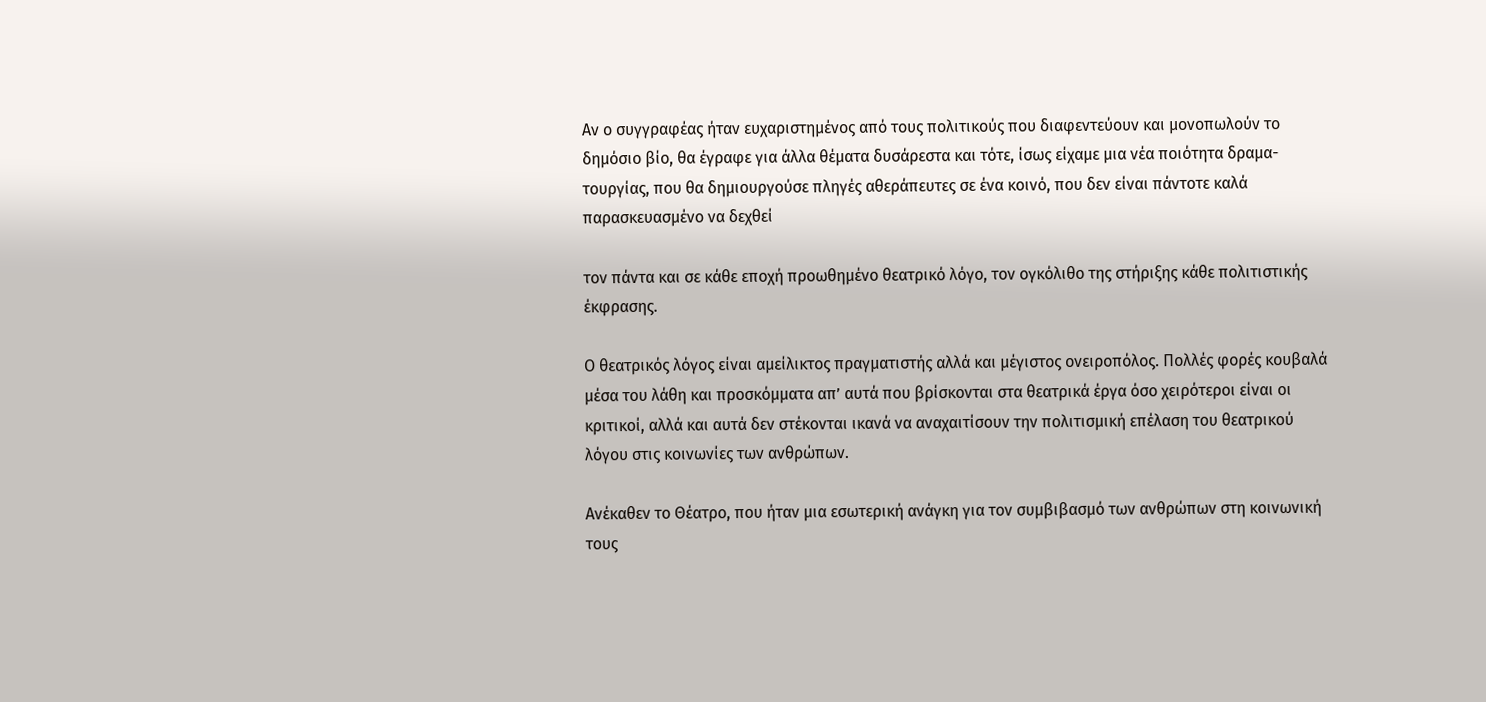Αν ο συγγραφέας ήταν ευχαριστημένος από τους πολιτικούς που διαφεντεύουν και μονοπωλούν το δημόσιο βίο, θα έγραφε για άλλα θέματα δυσάρεστα και τότε, ίσως είχαμε μια νέα ποιότητα δραμα-τουργίας, που θα δημιουργούσε πληγές αθεράπευτες σε ένα κοινό, που δεν είναι πάντοτε καλά παρασκευασμένο να δεχθεί

τον πάντα και σε κάθε εποχή προωθημένο θεατρικό λόγο, τον ογκόλιθο της στήριξης κάθε πολιτιστικής έκφρασης.

Ο θεατρικός λόγος είναι αμείλικτος πραγματιστής αλλά και μέγιστος ονειροπόλος. Πολλές φορές κουβαλά μέσα του λάθη και προσκόμματα απ’ αυτά που βρίσκονται στα θεατρικά έργα όσο χειρότεροι είναι οι κριτικοί, αλλά και αυτά δεν στέκονται ικανά να αναχαιτίσουν την πολιτισμική επέλαση του θεατρικού λόγου στις κοινωνίες των ανθρώπων.

Ανέκαθεν το Θέατρο, που ήταν μια εσωτερική ανάγκη για τον συμβιβασμό των ανθρώπων στη κοινωνική τους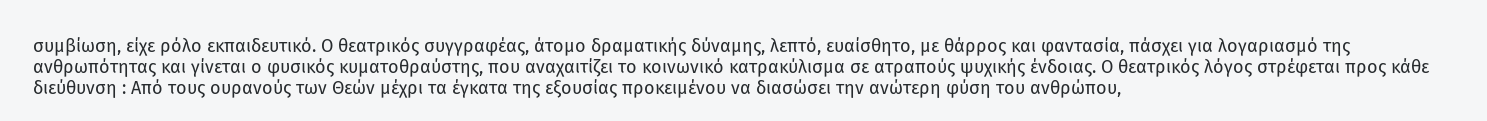συμβίωση, είχε ρόλο εκπαιδευτικό. Ο θεατρικός συγγραφέας, άτομο δραματικής δύναμης, λεπτό, ευαίσθητο, με θάρρος και φαντασία, πάσχει για λογαριασμό της ανθρωπότητας και γίνεται ο φυσικός κυματοθραύστης, που αναχαιτίζει το κοινωνικό κατρακύλισμα σε ατραπούς ψυχικής ένδοιας. Ο θεατρικός λόγος στρέφεται προς κάθε διεύθυνση : Από τους ουρανούς των Θεών μέχρι τα έγκατα της εξουσίας προκειμένου να διασώσει την ανώτερη φύση του ανθρώπου,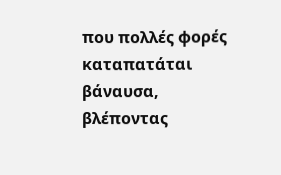που πολλές φορές καταπατάται βάναυσα, βλέποντας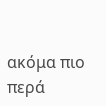ακόμα πιο περά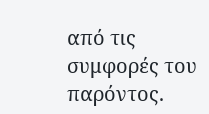από τις συμφορές του παρόντος.